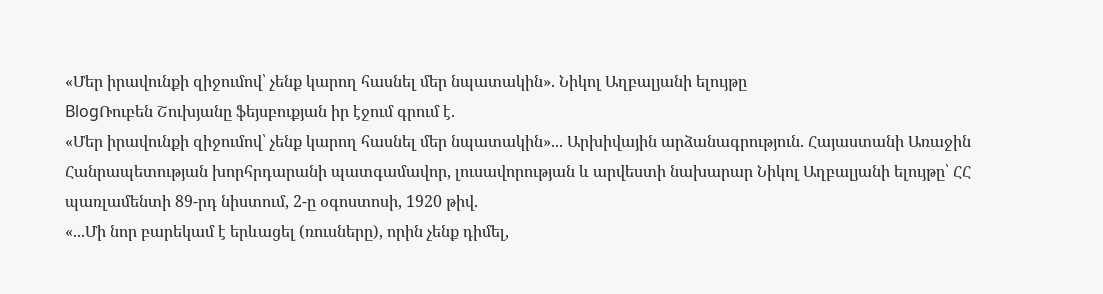«Մեր իրավունքի զիջումով՝ չենք կարող հասնել մեր նպատակին». Նիկոլ Աղբալյանի ելույթը
BlogՌուբեն Շուխյանը ֆեյսբուքյան իր էջում գրում է.
«Մեր իրավունքի զիջումով՝ չենք կարող հասնել մեր նպատակին»... Արխիվային արձանագրություն. Հայաստանի Առաջին Հանրապետության խորհրդարանի պատգամավոր, լուսավորության և արվեստի նախարար Նիկոլ Աղբալյանի ելույթը՝ ՀՀ պառլամենտի 89-րդ նիստում, 2-ը օգոստոսի, 1920 թիվ.
«...Մի նոր բարեկամ է երևացել (ռուսները), որին չենք դիմել,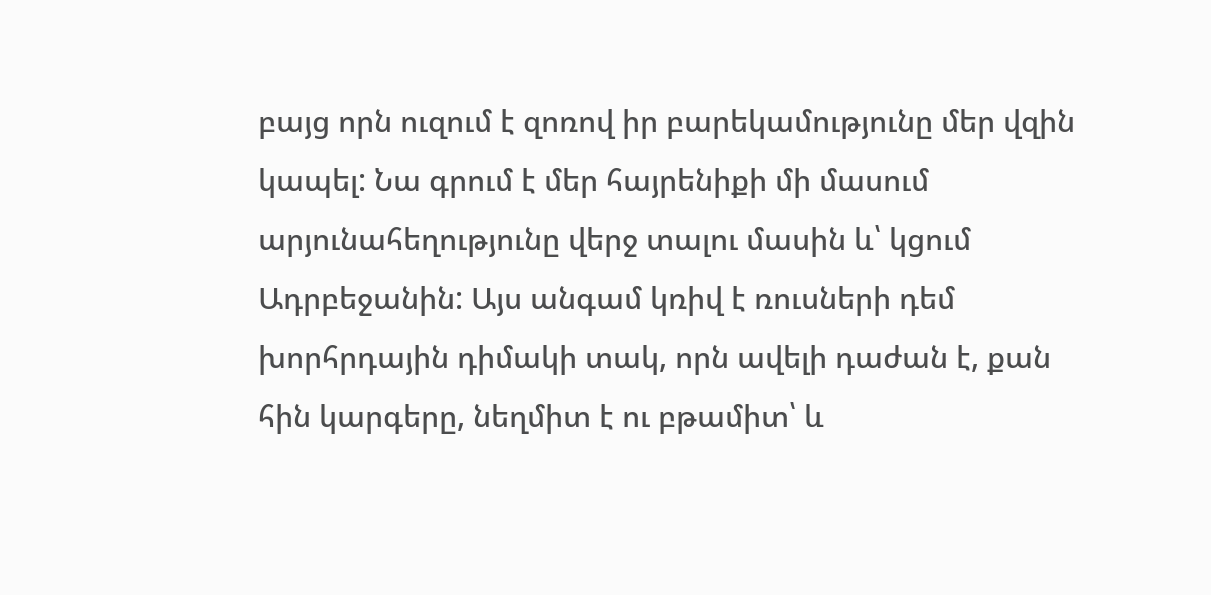բայց որն ուզում է զոռով իր բարեկամությունը մեր վզին կապել: Նա գրում է մեր հայրենիքի մի մասում արյունահեղությունը վերջ տալու մասին և՝ կցում Ադրբեջանին: Այս անգամ կռիվ է ռուսների դեմ խորհրդային դիմակի տակ, որն ավելի դաժան է, քան հին կարգերը, նեղմիտ է ու բթամիտ՝ և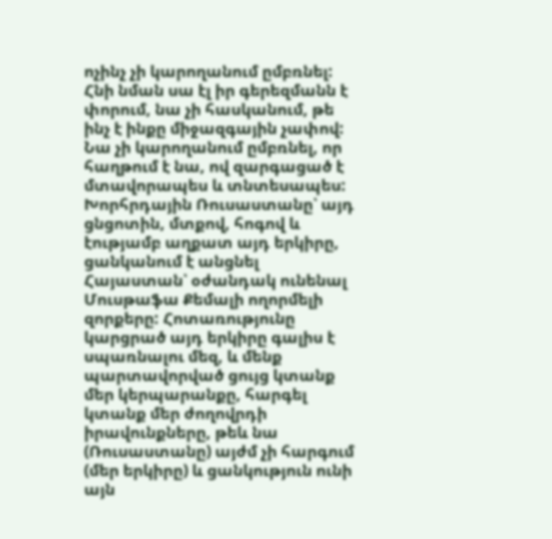ոչինչ չի կարողանում ըմբռնել: Հնի նման սա էլ իր գերեզմանն է փորում, նա չի հասկանում, թե ինչ է ինքը միջազգային չափով: Նա չի կարողանում ըմբռնել, որ հաղթում է նա, ով զարգացած է մտավորապես և տնտեսապես:
Խորհրդային Ռուսաստանը՝ այդ ցնցոտին, մտքով, հոգով և էությամբ աղքատ այդ երկիրը, ցանկանում է անցնել Հայաստան՝ օժանդակ ունենալ Մուսթաֆա Քեմալի ողորմելի զորքերը: Հոտառությունը կարցրած այդ երկիրը գալիս է սպառնալու մեզ, և մենք պարտավորված ցույց կտանք մեր կերպարանքը, հարգել կտանք մեր ժողովրդի իրավունքները, թեև նա (Ռուսաստանը) այժմ չի հարգում (մեր երկիրը) և ցանկություն ունի այն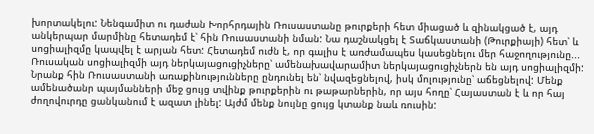խորտակելու: Նենգամիտ ու դաժան Խորհրդային Ռուսաստանը թուրքերի հետ միացած և զինակցած է, այդ անկերպար մարմինը հետադեմ է՝ հին Ռուսաստանի նման: Նա դաշնակցել է Տաճկաստանի (Թուրքիայի) հետ՝ և սոցիալիզմը կապվել է արյան հետ: Հետադեմ ուժն է, որ գալիս է առժամապես կասեցնելու մեր հաջողությունը...
Ռուսական սոցիալիզմի այդ ներկայացուցիչները՝ ամենախավարամիտ ներկայացուցիչներն են այդ սոցիալիզմի: Նրանք հին Ռուսաստանի առաքինությունները ընդունել են՝ նվազեցնելով, իսկ մոլությունը՝ աճեցնելով: Մենք ամենածանր պայմանների մեջ ցույց տվինք թուրքերին ու թաթարներին, որ այս հողը՝ Հայաստան է և որ հայ ժողովուրդը ցանկանում է ազատ լինել: Այժմ մենք նույնը ցույց կտանք նաև ռուսին: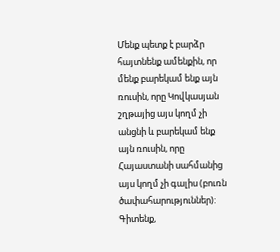Մենք պետք է բարձր հայտնենք ամենքին, որ մենք բարեկամ ենք այն ռուսին, որը Կովկասյան շղթայից այս կողմ չի անցնի և բարեկամ ենք այն ռուսին, որը Հայաստանի սահմանից այս կողմ չի գալիս (բուռն ծափահարություններ):
Գիտենք,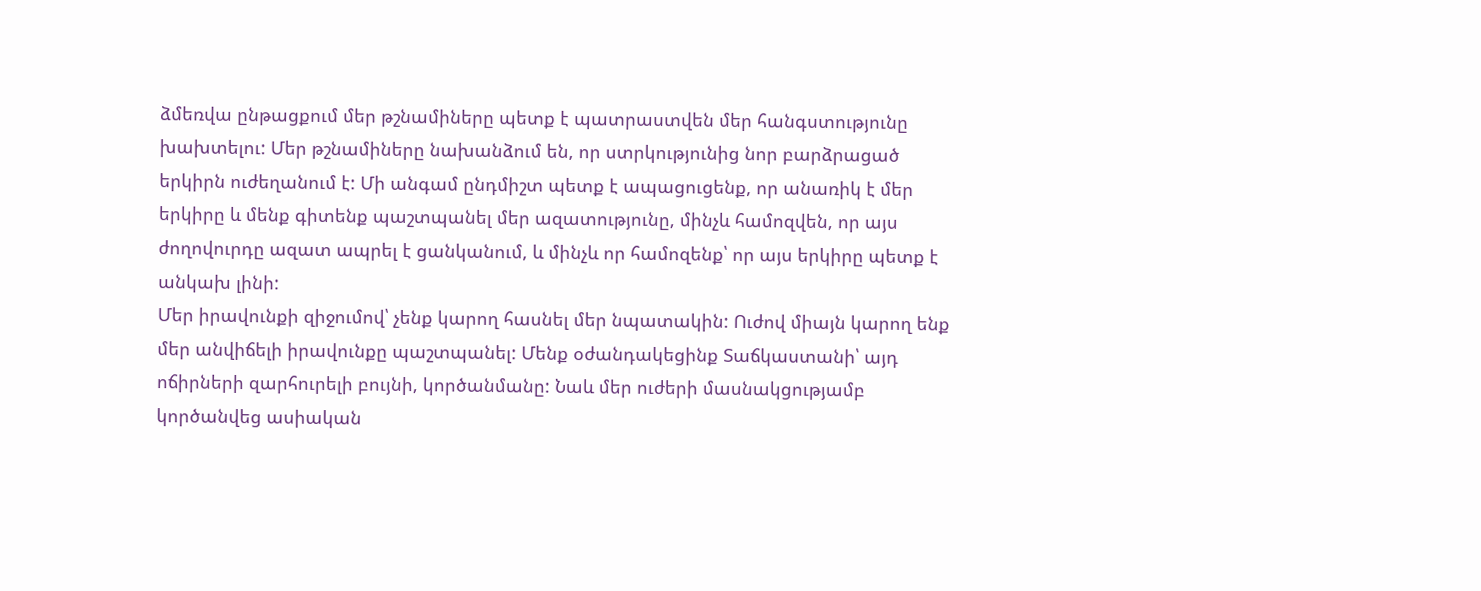ձմեռվա ընթացքում մեր թշնամիները պետք է պատրաստվեն մեր հանգստությունը խախտելու: Մեր թշնամիները նախանձում են, որ ստրկությունից նոր բարձրացած երկիրն ուժեղանում է: Մի անգամ ընդմիշտ պետք է ապացուցենք, որ անառիկ է մեր երկիրը և մենք գիտենք պաշտպանել մեր ազատությունը, մինչև համոզվեն, որ այս ժողովուրդը ազատ ապրել է ցանկանում, և մինչև որ համոզենք՝ որ այս երկիրը պետք է անկախ լինի:
Մեր իրավունքի զիջումով՝ չենք կարող հասնել մեր նպատակին: Ուժով միայն կարող ենք մեր անվիճելի իրավունքը պաշտպանել: Մենք օժանդակեցինք Տաճկաստանի՝ այդ ոճիրների զարհուրելի բույնի, կործանմանը: Նաև մեր ուժերի մասնակցությամբ կործանվեց ասիական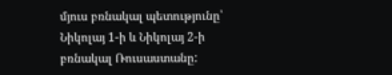մյուս բռնակալ պետությունը՝ Նիկոլայ 1-ի և Նիկոլայ 2-ի բռնակալ Ռուսաստանը: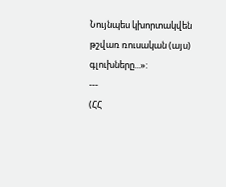Նույնպես կխորտակվեն թշվառ ռուսական (այս) գլուխները...»:
---
(ՀՀ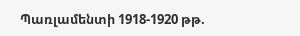Պառլամենտի 1918-1920 թթ.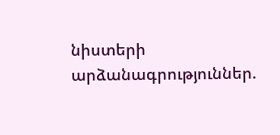նիստերի արձանագրություններ.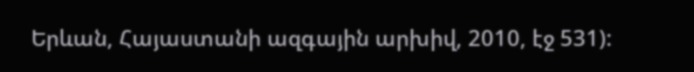Երևան, Հայաստանի ազգային արխիվ, 2010, էջ 531):